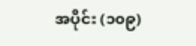အပိုင်း (၁၀၉)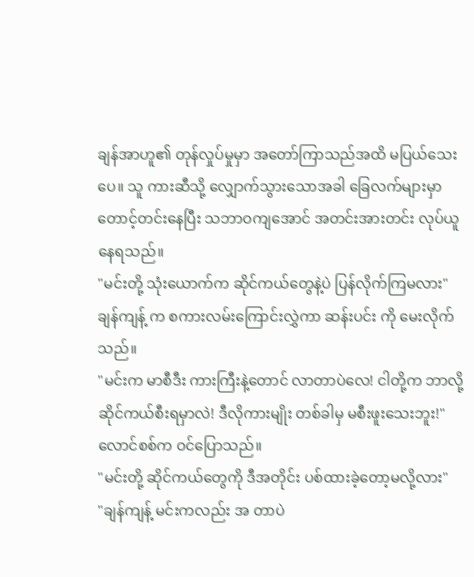ချန်အာဟူ၏ တုန်လှုပ်မှုမှာ အတော်ကြာသည်အထိ မပြယ်သေးပေ။ သူ ကားဆီသို့ လျှောက်သွားသောအခါ ခြေလက်များမှာ တောင့်တင်းနေပြီး သဘာဝကျအောင် အတင်းအားတင်း လုပ်ယူနေရသည်။
"မင်းတို့ သုံးယောက်က ဆိုင်ကယ်တွေနဲ့ပဲ ပြန်လိုက်ကြမလား"
ချန်ကျန့် က စကားလမ်းကြောင်းလွှဲကာ ဆန်းပင်း ကို မေးလိုက်သည်။
"မင်းက မာစီဒီး ကားကြီးနဲ့တောင် လာတာပဲလေ! ငါတို့က ဘာလို့ ဆိုင်ကယ်စီးရမှာလဲ! ဒီလိုကားမျိုး တစ်ခါမှ မစီးဖူးသေးဘူး!"
လောင်စစ်က ဝင်ပြောသည်။
"မင်းတို့ ဆိုင်ကယ်တွေကို ဒီအတိုင်း ပစ်ထားခဲ့တော့မလို့လား"
"ချန်ကျန့် မင်းကလည်း အ တာပဲ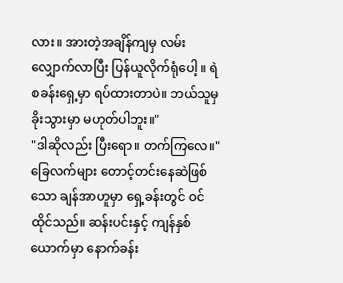လား။ အားတဲ့အချိန်ကျမှ လမ်းလျှောက်လာပြီး ပြန်ယူလိုက်ရုံပေါ့ ။ ရဲစခန်းရှေ့မှာ ရပ်ထားတာပဲ။ ဘယ်သူမှ ခိုးသွားမှာ မဟုတ်ပါဘူး။"
"ဒါဆိုလည်း ပြီးရော။ တက်ကြလေ။"
ခြေလက်များ တောင့်တင်းနေဆဲဖြစ်သော ချန်အာဟူမှာ ရှေ့ခန်းတွင် ဝင်ထိုင်သည်။ ဆန်းပင်းနှင့် ကျန်နှစ်ယောက်မှာ နောက်ခန်း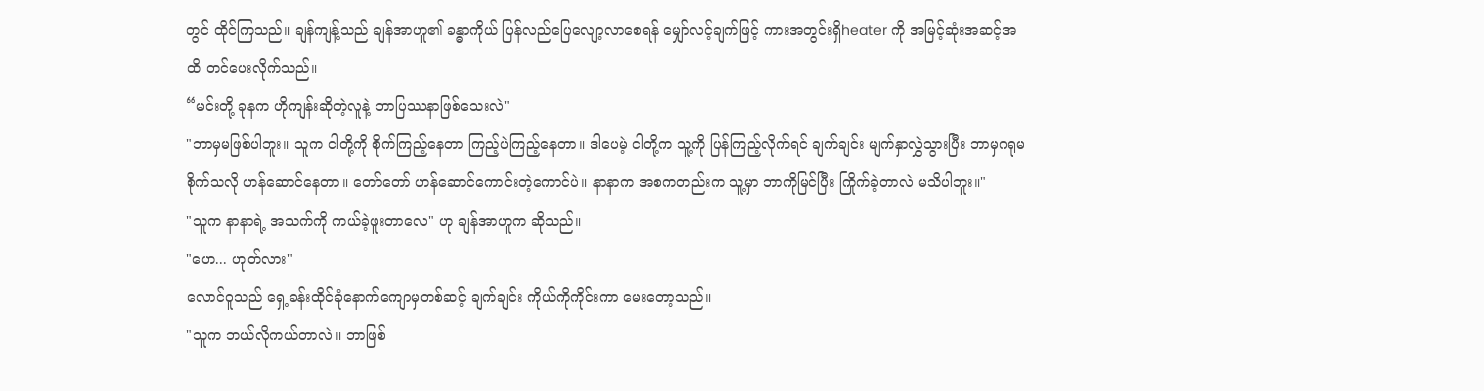တွင် ထိုင်ကြသည်။ ချန်ကျန့်သည် ချန်အာဟူ၏ ခန္ဓာကိုယ် ပြန်လည်ပြေလျော့လာစေရန် မျှော်လင့်ချက်ဖြင့် ကားအတွင်းရှိheater ကို အမြင့်ဆုံးအဆင့်အထိ တင်ပေးလိုက်သည်။
“မင်းတို့ ခုနက ဟိုကျန်းဆိုတဲ့လူနဲ့ ဘာပြဿနာဖြစ်သေးလဲ"
"ဘာမှမဖြစ်ပါဘူး။ သူက ငါတို့ကို စိုက်ကြည့်နေတာ ကြည့်ပဲကြည့်နေတာ။ ဒါပေမဲ့ ငါတို့က သူ့ကို ပြန်ကြည့်လိုက်ရင် ချက်ချင်း မျက်နှာလွှဲသွားပြီး ဘာမှဂရုမစိုက်သလို ဟန်ဆောင်နေတာ။ တော်တော် ဟန်ဆောင်ကောင်းတဲ့ကောင်ပဲ။ နာနာက အစကတည်းက သူ့မှာ ဘာကိုမြင်ပြီး ကြိုက်ခဲ့တာလဲ မသိပါဘူး။"
"သူက နာနာရဲ့ အသက်ကို ကယ်ခဲ့ဖူးတာလေ" ဟု ချန်အာဟူက ဆိုသည်။
"ဟေ... ဟုတ်လား"
လောင်ဝူသည် ရှေ့ခန်းထိုင်ခုံနောက်ကျောမှတစ်ဆင့် ချက်ချင်း ကိုယ်ကိုကိုင်းကာ မေးတော့သည်။
"သူက ဘယ်လိုကယ်တာလဲ။ ဘာဖြစ်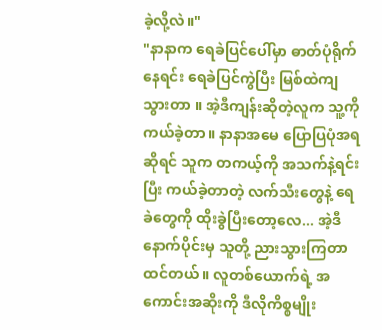ခဲ့လို့လဲ။"
"နာနာက ရေခဲပြင်ပေါ်မှာ ဓာတ်ပုံရိုက်နေရင်း ရေခဲပြင်ကွဲပြီး မြစ်ထဲကျသွားတာ ။ အဲ့ဒီကျန်းဆိုတဲ့လူက သူ့ကို ကယ်ခဲ့တာ။ နာနာအမေ ပြောပြပုံအရဆိုရင် သူက တကယ့်ကို အသက်နဲ့ရင်းပြီး ကယ်ခဲ့တာတဲ့ လက်သီးတွေနဲ့ ရေခဲတွေကို ထိုးခွဲပြီးတော့လေ... အဲ့ဒီနောက်ပိုင်းမှ သူတို့ ညားသွားကြတာထင်တယ်။ လူတစ်ယောက်ရဲ့ အကောင်းအဆိုးကို ဒီလိုကိစ္စမျိုး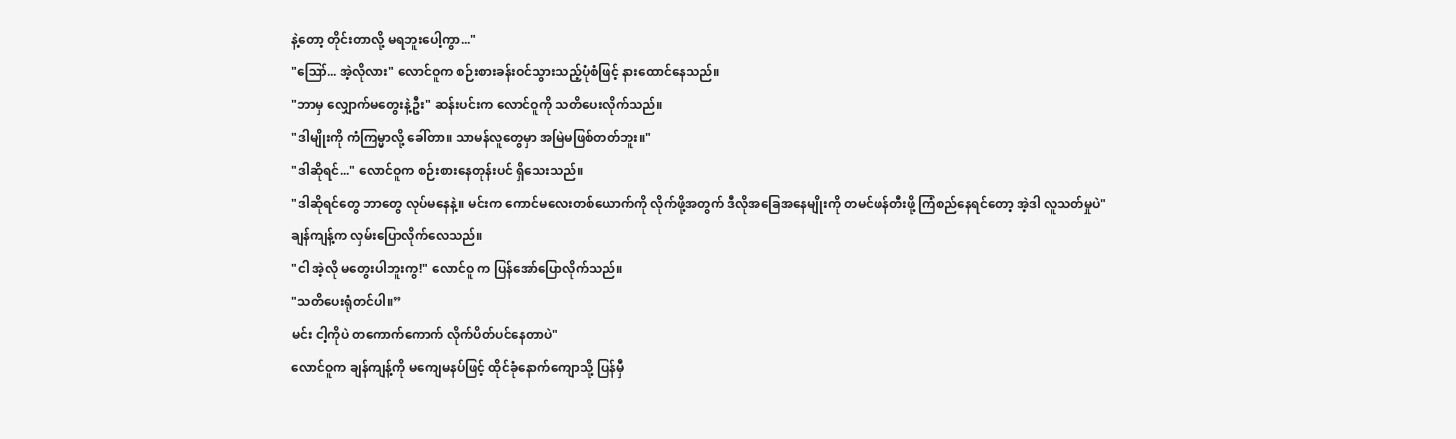နဲ့တော့ တိုင်းတာလို့ မရဘူးပေါ့ကွာ..."
"ဪ... အဲ့လိုလား" လောင်ဝူက စဉ်းစားခန်းဝင်သွားသည့်ပုံစံဖြင့် နားထောင်နေသည်။
"ဘာမှ လျှောက်မတွေးနဲ့ဦး" ဆန်းပင်းက လောင်ဝူကို သတိပေးလိုက်သည်။
"ဒါမျိုးကို ကံကြမ္မာလို့ ခေါ်တာ။ သာမန်လူတွေမှာ အမြဲမဖြစ်တတ်ဘူး။"
"ဒါဆိုရင်..." လောင်ဝူက စဉ်းစားနေတုန်းပင် ရှိသေးသည်။
"ဒါဆိုရင်တွေ ဘာတွေ လုပ်မနေနဲ့။ မင်းက ကောင်မလေးတစ်ယောက်ကို လိုက်ဖို့အတွက် ဒီလိုအခြေအနေမျိုးကို တမင်ဖန်တီးဖို့ ကြံစည်နေရင်တော့ အဲ့ဒါ လူသတ်မှုပဲ"
ချန်ကျန့်က လှမ်းပြောလိုက်လေသည်။
"ငါ အဲ့လို မတွေးပါဘူးကွ!" လောင်ဝူ က ပြန်အော်ပြောလိုက်သည်။
"သတိပေးရုံတင်ပါ။”
မင်း ငါ့ကိုပဲ တကောက်ကောက် လိုက်ပိတ်ပင်နေတာပဲ"
လောင်ဝူက ချန်ကျန့်ကို မကျေမနပ်ဖြင့် ထိုင်ခုံနောက်ကျောသို့ ပြန်မှီ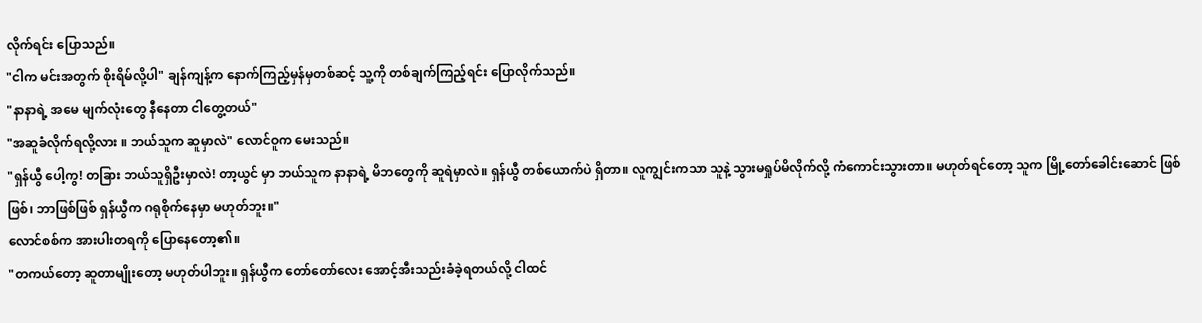လိုက်ရင်း ပြောသည်။
"ငါက မင်းအတွက် စိုးရိမ်လို့ပါ" ချန်ကျန့်က နောက်ကြည့်မှန်မှတစ်ဆင့် သူ့ကို တစ်ချက်ကြည့်ရင်း ပြောလိုက်သည်။
"နာနာရဲ့ အမေ မျက်လုံးတွေ နီနေတာ ငါတွေ့တယ်"
"အဆူခံလိုက်ရလို့လား ။ ဘယ်သူက ဆူမှာလဲ" လောင်ဝူက မေးသည်။
"ရှန်ယွီ ပေါ့ကွ! တခြား ဘယ်သူရှိဦးမှာလဲ! တာ့ယွင် မှာ ဘယ်သူက နာနာရဲ့ မိဘတွေကို ဆူရဲမှာလဲ။ ရှန်ယွီ တစ်ယောက်ပဲ ရှိတာ။ လူကျွင်းကသာ သူနဲ့ သွားမရှုပ်မိလိုက်လို့ ကံကောင်းသွားတာ။ မဟုတ်ရင်တော့ သူက မြို့တော်ခေါင်းဆောင် ဖြစ်ဖြစ်၊ ဘာဖြစ်ဖြစ် ရှန်ယွီက ဂရုစိုက်နေမှာ မဟုတ်ဘူး။"
လောင်စစ်က အားပါးတရကို ပြောနေတော့၏။
"တကယ်တော့ ဆူတာမျိုးတော့ မဟုတ်ပါဘူး။ ရှန်ယွီက တော်တော်လေး အောင့်အီးသည်းခံခဲ့ရတယ်လို့ ငါထင်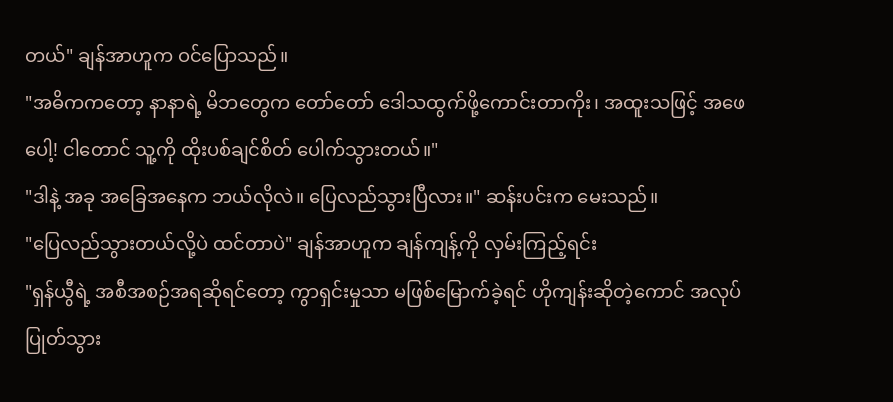တယ်" ချန်အာဟူက ဝင်ပြောသည်။
"အဓိကကတော့ နာနာရဲ့ မိဘတွေက တော်တော် ဒေါသထွက်ဖို့ကောင်းတာကိုး၊ အထူးသဖြင့် အဖေပေါ့! ငါတောင် သူ့ကို ထိုးပစ်ချင်စိတ် ပေါက်သွားတယ်။"
"ဒါနဲ့ အခု အခြေအနေက ဘယ်လိုလဲ။ ပြေလည်သွားပြီလား။" ဆန်းပင်းက မေးသည်။
"ပြေလည်သွားတယ်လို့ပဲ ထင်တာပဲ" ချန်အာဟူက ချန်ကျန့်ကို လှမ်းကြည့်ရင်း
"ရှန်ယွီရဲ့ အစီအစဉ်အရဆိုရင်တော့ ကွာရှင်းမှုသာ မဖြစ်မြောက်ခဲ့ရင် ဟိုကျန်းဆိုတဲ့ကောင် အလုပ်ပြုတ်သွား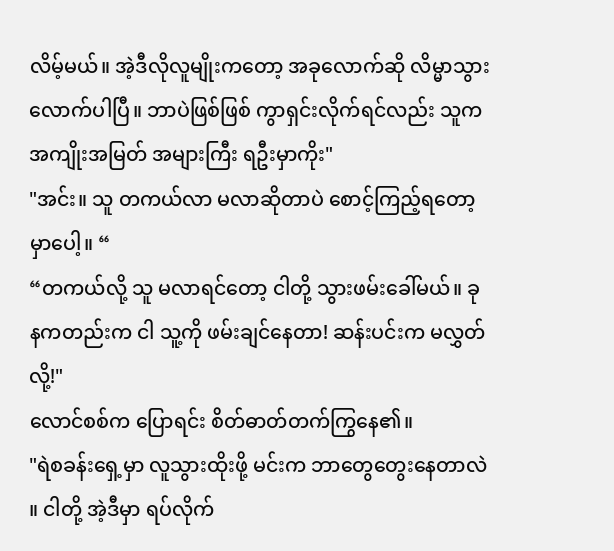လိမ့်မယ်။ အဲ့ဒီလိုလူမျိုးကတော့ အခုလောက်ဆို လိမ္မာသွားလောက်ပါပြီ။ ဘာပဲဖြစ်ဖြစ် ကွာရှင်းလိုက်ရင်လည်း သူက အကျိုးအမြတ် အများကြီး ရဦးမှာကိုး"
"အင်း။ သူ တကယ်လာ မလာဆိုတာပဲ စောင့်ကြည့်ရတော့မှာပေါ့။ “
“တကယ်လို့ သူ မလာရင်တော့ ငါတို့ သွားဖမ်းခေါ်မယ်။ ခုနကတည်းက ငါ သူ့ကို ဖမ်းချင်နေတာ! ဆန်းပင်းက မလွှတ်လို့!"
လောင်စစ်က ပြောရင်း စိတ်ဓာတ်တက်ကြွနေ၏။
"ရဲစခန်းရှေ့မှာ လူသွားထိုးဖို့ မင်းက ဘာတွေတွေးနေတာလဲ ။ ငါတို့ အဲ့ဒီမှာ ရပ်လိုက်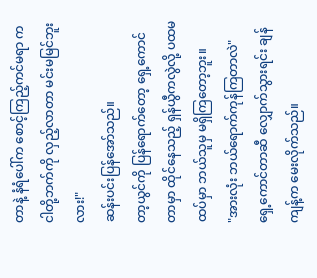တာနဲ့ နံရံပေါ်က စောင့်ကြည့်ကင်မရာ က ငါတို့ဘက်ကို လှည့်လာတာ မင်းမမြင်ဘူးလား!"
ဆန်းပင်းပြန်အော်သည်။
တာ့ယွင်ကို ပြန်ရောက်တော့ ရှေ့ကောင်တာမှာ ထိုင်နေသည့် ရှန်ယွီကလွဲလို့ ပထမထပ်မှာ ဘယ်သူမှ မရှိကြတော့ဘူး။
"အားလုံး ဘယ်ရောက်ကုန်ကြတာလဲ"
ရှေ့ကောင်တာဆီ လျှောက်သွားရင်း ချန်ကျန့်က မေးလိုက်သည်။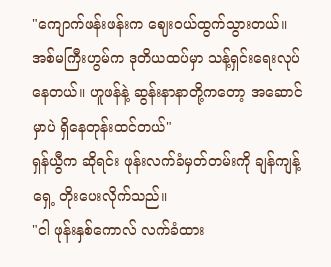"ကျောက်ဖန်းဖန်းက ဈေးဝယ်ထွက်သွားတယ်။ အစ်မကြီးဟွမ်က ဒုတိယထပ်မှာ သန့်ရှင်းရေးလုပ်နေတယ်။ ဟူဖန်နဲ့ ဆွန်းနာနာတို့ကတော့ အဆောင်မှာပဲ ရှိနေတုန်းထင်တယ်"
ရှန်ယွီက ဆိုရင်း ဖုန်းလက်ခံမှတ်တမ်းကို ချန်ကျန့်ရှေ့ တိုးပေးလိုက်သည်။
"ငါ ဖုန်းနှစ်ကောလ် လက်ခံထား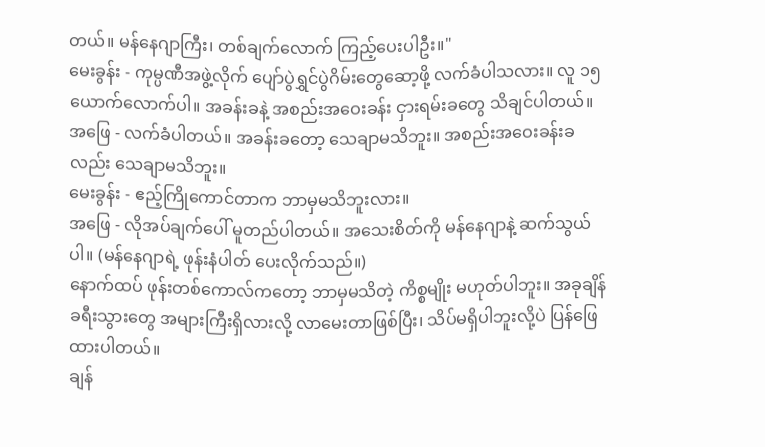တယ်။ မန်နေဂျာကြီး၊ တစ်ချက်လောက် ကြည့်ပေးပါဦး။"
မေးခွန်း - ကုမ္ပဏီအဖွဲ့လိုက် ပျော်ပွဲရွှင်ပွဲဂိမ်းတွေဆော့ဖို့ လက်ခံပါသလား။ လူ ၁၅ ယောက်လောက်ပါ။ အခန်းခနဲ့ အစည်းအဝေးခန်း ငှားရမ်းခတွေ သိချင်ပါတယ်။
အဖြေ - လက်ခံပါတယ်။ အခန်းခတော့ သေချာမသိဘူး။ အစည်းအဝေးခန်းခလည်း သေချာမသိဘူး။
မေးခွန်း - ဧည့်ကြိုကောင်တာက ဘာမှမသိဘူးလား။
အဖြေ - လိုအပ်ချက်ပေါ် မူတည်ပါတယ်။ အသေးစိတ်ကို မန်နေဂျာနဲ့ ဆက်သွယ်ပါ။ (မန်နေဂျာရဲ့ ဖုန်းနံပါတ် ပေးလိုက်သည်။)
နောက်ထပ် ဖုန်းတစ်ကောလ်ကတော့ ဘာမှမသိတဲ့ ကိစ္စမျိုး မဟုတ်ပါဘူး။ အခုချိန် ခရီးသွားတွေ အများကြီးရှိလားလို့ လာမေးတာဖြစ်ပြီး၊ သိပ်မရှိပါဘူးလို့ပဲ ပြန်ဖြေထားပါတယ်။
ချန်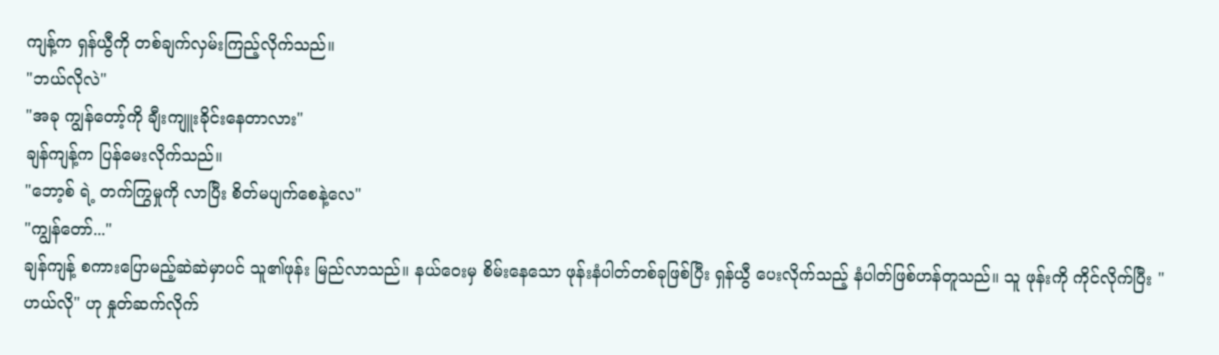ကျန့်က ရှန်ယွီကို တစ်ချက်လှမ်းကြည့်လိုက်သည်။
"ဘယ်လိုလဲ"
"အခု ကျွန်တော့်ကို ချီးကျူးခိုင်းနေတာလား"
ချန်ကျန့်က ပြန်မေးလိုက်သည်။
"ဘော့စ် ရဲ့ တက်ကြွမှုကို လာပြီး စိတ်မပျက်စေနဲ့လေ"
"ကျွန်တော်..."
ချန်ကျန့် စကားပြောမည့်ဆဲဆဲမှာပင် သူ၏ဖုန်း မြည်လာသည်။ နယ်ဝေးမှ စိမ်းနေသော ဖုန်းနံပါတ်တစ်ခုဖြစ်ပြီး ရှန်ယွီ ပေးလိုက်သည့် နံပါတ်ဖြစ်ဟန်တူသည်။ သူ ဖုန်းကို ကိုင်လိုက်ပြီး "ဟယ်လို" ဟု နှုတ်ဆက်လိုက်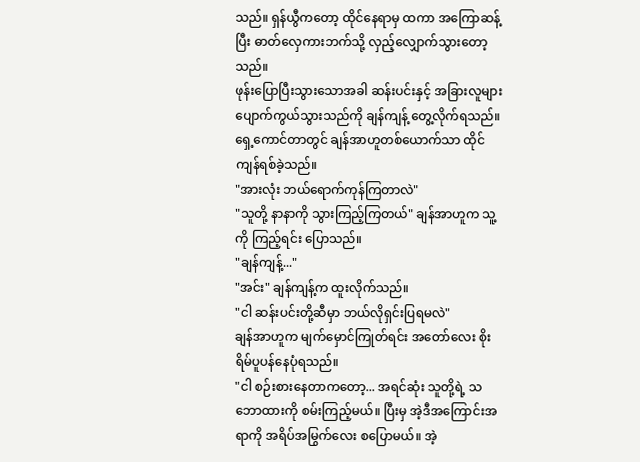သည်။ ရှန်ယွီကတော့ ထိုင်နေရာမှ ထကာ အကြောဆန့်ပြီး ဓာတ်လှေကားဘက်သို့ လှည့်လျှောက်သွားတော့သည်။
ဖုန်းပြောပြီးသွားသောအခါ ဆန်းပင်းနှင့် အခြားလူများ ပျောက်ကွယ်သွားသည်ကို ချန်ကျန့် တွေ့လိုက်ရသည်။ ရှေ့ကောင်တာတွင် ချန်အာဟူတစ်ယောက်သာ ထိုင်ကျန်ရစ်ခဲ့သည်။
"အားလုံး ဘယ်ရောက်ကုန်ကြတာလဲ"
"သူတို့ နာနာကို သွားကြည့်ကြတယ်" ချန်အာဟူက သူ့ကို ကြည့်ရင်း ပြောသည်။
"ချန်ကျန့်..."
"အင်း" ချန်ကျန့်က ထူးလိုက်သည်။
"ငါ ဆန်းပင်းတို့ဆီမှာ ဘယ်လိုရှင်းပြရမလဲ"
ချန်အာဟူက မျက်မှောင်ကြုတ်ရင်း အတော်လေး စိုးရိမ်ပူပန်နေပုံရသည်။
"ငါ စဉ်းစားနေတာကတော့... အရင်ဆုံး သူတို့ရဲ့ သဘောထားကို စမ်းကြည့်မယ်။ ပြီးမှ အဲ့ဒီအကြောင်းအရာကို အရိပ်အမြွက်လေး စပြောမယ်။ အဲ့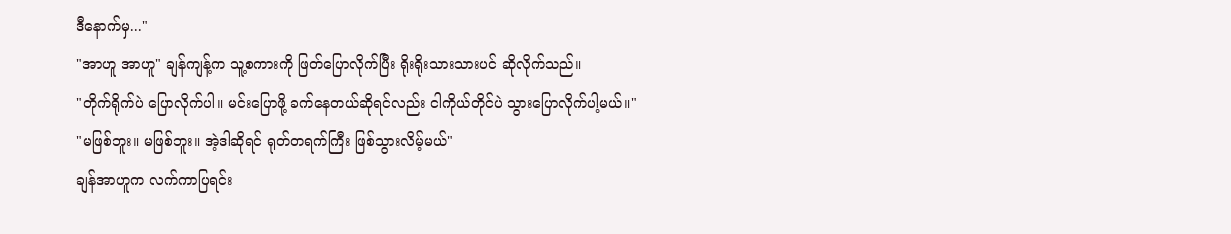ဒီနောက်မှ..."
"အာဟူ အာဟူ" ချန်ကျန့်က သူ့စကားကို ဖြတ်ပြောလိုက်ပြီး ရိုးရိုးသားသားပင် ဆိုလိုက်သည်။
"တိုက်ရိုက်ပဲ ပြောလိုက်ပါ။ မင်းပြောဖို့ ခက်နေတယ်ဆိုရင်လည်း ငါကိုယ်တိုင်ပဲ သွားပြောလိုက်ပါ့မယ်။"
"မဖြစ်ဘူး။ မဖြစ်ဘူး။ အဲ့ဒါဆိုရင် ရုတ်တရက်ကြီး ဖြစ်သွားလိမ့်မယ်"
ချန်အာဟူက လက်ကာပြရင်း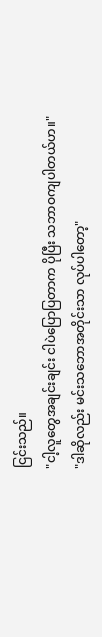ငြင်းသည်။
"ငါ့လူတွေအချင်းချင်း ငါပဲပြောပြတာက ပိုပြီး သဘာဝကျပါတယ်ဟ။"
"ဒါဆိုလည်း မင်းသဘောအတိုင်းသာ လုပ်ပါတော့"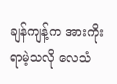ချန်ကျန့်က အားကိုးရာမဲ့သလို လေသံ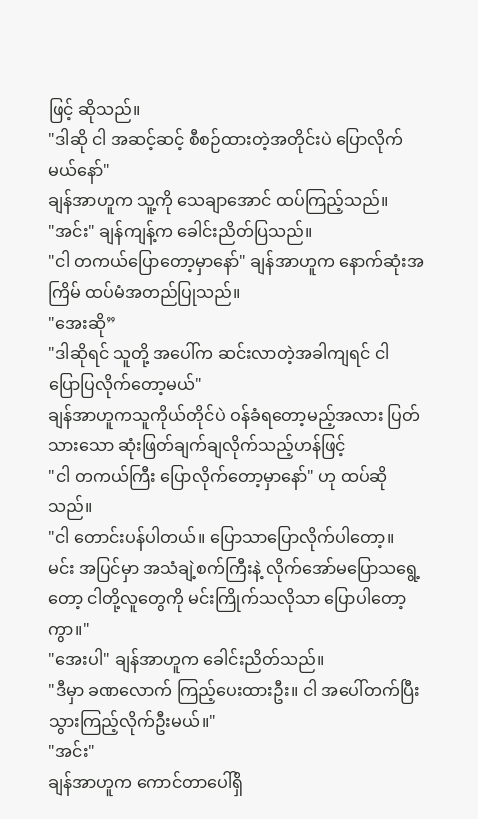ဖြင့် ဆိုသည်။
"ဒါဆို ငါ အဆင့်ဆင့် စီစဉ်ထားတဲ့အတိုင်းပဲ ပြောလိုက်မယ်နော်"
ချန်အာဟူက သူ့ကို သေချာအောင် ထပ်ကြည့်သည်။
"အင်း" ချန်ကျန့်က ခေါင်းညိတ်ပြသည်။
"ငါ တကယ်ပြောတော့မှာနော်" ချန်အာဟူက နောက်ဆုံးအကြိမ် ထပ်မံအတည်ပြုသည်။
"အေးဆို”
"ဒါဆိုရင် သူတို့ အပေါ်က ဆင်းလာတဲ့အခါကျရင် ငါ ပြောပြလိုက်တော့မယ်"
ချန်အာဟူကသူကိုယ်တိုင်ပဲ ဝန်ခံရတော့မည့်အလား ပြတ်သားသော ဆုံးဖြတ်ချက်ချလိုက်သည့်ဟန်ဖြင့်
"ငါ တကယ်ကြီး ပြောလိုက်တော့မှာနော်" ဟု ထပ်ဆိုသည်။
"ငါ တောင်းပန်ပါတယ်။ ပြောသာပြောလိုက်ပါတော့။ မင်း အပြင်မှာ အသံချဲ့စက်ကြီးနဲ့ လိုက်အော်မပြောသရွေ့တော့ ငါတို့လူတွေကို မင်းကြိုက်သလိုသာ ပြောပါတော့ကွာ။"
"အေးပါ" ချန်အာဟူက ခေါင်းညိတ်သည်။
"ဒီမှာ ခဏလောက် ကြည့်ပေးထားဦး။ ငါ အပေါ်တက်ပြီး သွားကြည့်လိုက်ဦးမယ်။"
"အင်း"
ချန်အာဟူက ကောင်တာပေါ်ရှိ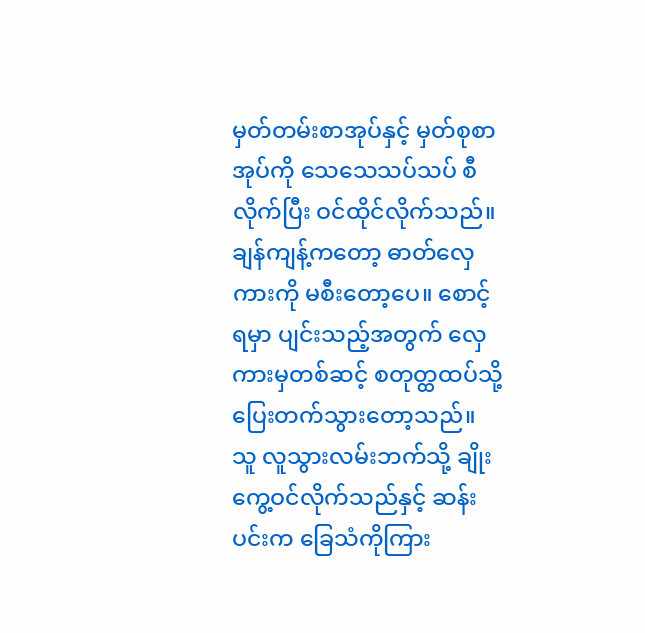မှတ်တမ်းစာအုပ်နှင့် မှတ်စုစာအုပ်ကို သေသေသပ်သပ် စီလိုက်ပြီး ဝင်ထိုင်လိုက်သည်။ ချန်ကျန့်ကတော့ ဓာတ်လှေကားကို မစီးတော့ပေ။ စောင့်ရမှာ ပျင်းသည့်အတွက် လှေကားမှတစ်ဆင့် စတုတ္ထထပ်သို့ ပြေးတက်သွားတော့သည်။
သူ လူသွားလမ်းဘက်သို့ ချိုးကွေ့ဝင်လိုက်သည်နှင့် ဆန်းပင်းက ခြေသံကိုကြား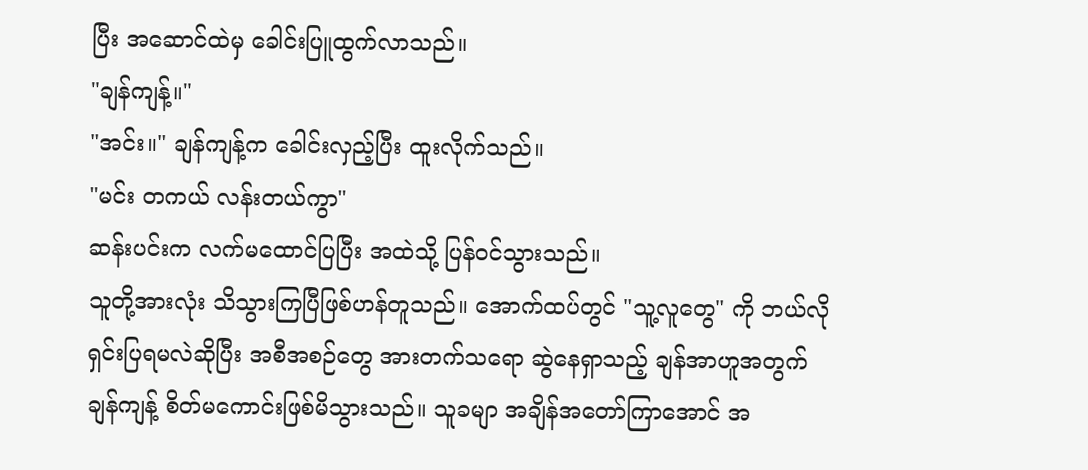ပြီး အဆောင်ထဲမှ ခေါင်းပြူထွက်လာသည်။
"ချန်ကျန့်။"
"အင်း။" ချန်ကျန့်က ခေါင်းလှည့်ပြီး ထူးလိုက်သည်။
"မင်း တကယ် လန်းတယ်ကွာ"
ဆန်းပင်းက လက်မထောင်ပြပြီး အထဲသို့ ပြန်ဝင်သွားသည်။
သူတို့အားလုံး သိသွားကြပြီဖြစ်ဟန်တူသည်။ အောက်ထပ်တွင် "သူ့လူတွေ" ကို ဘယ်လိုရှင်းပြရမလဲဆိုပြီး အစီအစဉ်တွေ အားတက်သရော ဆွဲနေရှာသည့် ချန်အာဟူအတွက် ချန်ကျန့် စိတ်မကောင်းဖြစ်မိသွားသည်။ သူခမျာ အချိန်အတော်ကြာအောင် အ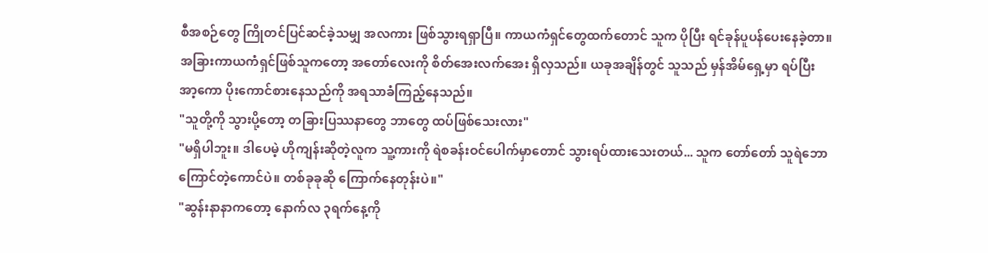စီအစဉ်တွေ ကြိုတင်ပြင်ဆင်ခဲ့သမျှ အလကား ဖြစ်သွားရရှာပြီ။ ကာယကံရှင်တွေထက်တောင် သူက ပိုပြီး ရင်ခုန်ပူပန်ပေးနေခဲ့တာ။
အခြားကာယကံရှင်ဖြစ်သူကတော့ အတော်လေးကို စိတ်အေးလက်အေး ရှိလှသည်။ ယခုအချိန်တွင် သူသည် မှန်အိမ်ရှေ့မှာ ရပ်ပြီး အာ့ကော ပိုးကောင်စားနေသည်ကို အရသာခံကြည့်နေသည်။
"သူတို့ကို သွားပို့တော့ တခြားပြဿနာတွေ ဘာတွေ ထပ်ဖြစ်သေးလား"
"မရှိပါဘူး။ ဒါပေမဲ့ ဟိုကျန်းဆိုတဲ့လူက သူ့ကားကို ရဲစခန်းဝင်ပေါက်မှာတောင် သွားရပ်ထားသေးတယ်... သူက တော်တော် သူရဲဘောကြောင်တဲ့ကောင်ပဲ။ တစ်ခုခုဆို ကြောက်နေတုန်းပဲ။"
"ဆွန်းနာနာကတော့ နောက်လ ၃ရက်နေ့ကို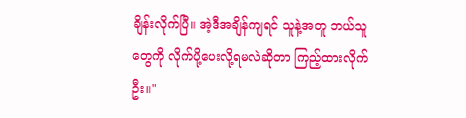ချိန်းလိုက်ပြီ။ အဲ့ဒီအချိန်ကျရင် သူနဲ့အတူ ဘယ်သူတွေကို လိုက်ပို့ပေးလို့ရမလဲဆိုတာ ကြည့်ထားလိုက်ဦး။"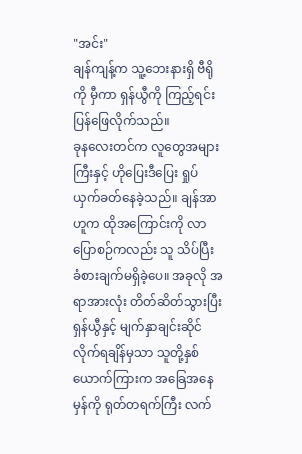"အင်း"
ချန်ကျန့်က သူ့ဘေးနားရှိ ဗီရိုကို မှီကာ ရှန်ယွီကို ကြည့်ရင်း ပြန်ဖြေလိုက်သည်။
ခုနလေးတင်က လူတွေအများကြီးနှင့် ဟိုပြေးဒီပြေး ရှုပ်ယှက်ခတ်နေခဲ့သည်။ ချန်အာဟူက ထိုအကြောင်းကို လာပြောစဉ်ကလည်း သူ သိပ်ပြီး ခံစားချက်မရှိခဲ့ပေ။ အခုလို အရာအားလုံး တိတ်ဆိတ်သွားပြီး ရှန်ယွီနှင့် မျက်နှာချင်းဆိုင်လိုက်ရချိန်မှသာ သူတို့နှစ်ယောက်ကြားက အခြေအနေမှန်ကို ရုတ်တရက်ကြီး လက်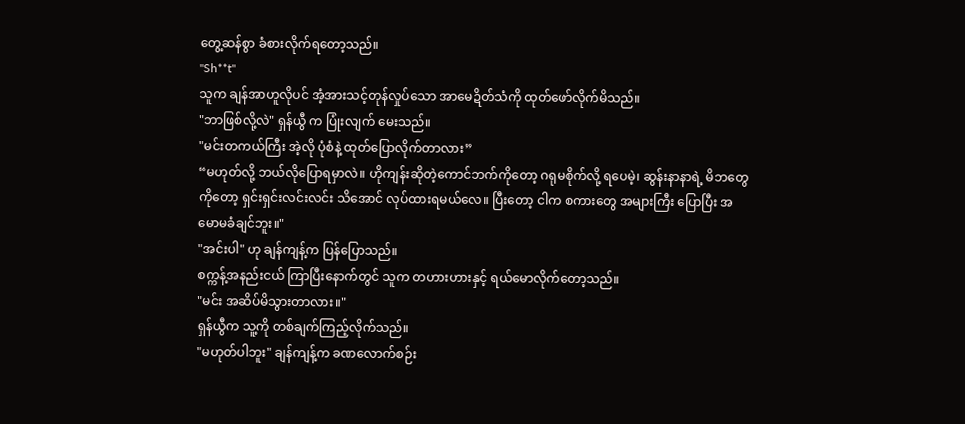တွေ့ဆန်စွာ ခံစားလိုက်ရတော့သည်။
"Sh**t"
သူက ချန်အာဟူလိုပင် အံ့အားသင့်တုန်လှုပ်သော အာမေဍိတ်သံကို ထုတ်ဖော်လိုက်မိသည်။
"ဘာဖြစ်လို့လဲ" ရှန်ယွီ က ပြုံးလျက် မေးသည်။
"မင်းတကယ်ကြီး အဲ့လို ပုံစံနဲ့ ထုတ်ပြောလိုက်တာလား”
“မဟုတ်လို့ ဘယ်လိုပြောရမှာလဲ။ ဟိုကျန်းဆိုတဲ့ကောင်ဘက်ကိုတော့ ဂရုမစိုက်လို့ ရပေမဲ့၊ ဆွန်းနာနာရဲ့ မိဘတွေကိုတော့ ရှင်းရှင်းလင်းလင်း သိအောင် လုပ်ထားရမယ်လေ။ ပြီးတော့ ငါက စကားတွေ အများကြီး ပြောပြီး အမောမခံချင်ဘူး။"
"အင်းပါ" ဟု ချန်ကျန့်က ပြန်ပြောသည်။
စက္ကန့်အနည်းငယ် ကြာပြီးနောက်တွင် သူက တဟားဟားနှင့် ရယ်မောလိုက်တော့သည်။
"မင်း အဆိပ်မိသွားတာလား။"
ရှန်ယွီက သူ့ကို တစ်ချက်ကြည့်လိုက်သည်။
"မဟုတ်ပါဘူး" ချန်ကျန့်က ခဏလောက်စဉ်း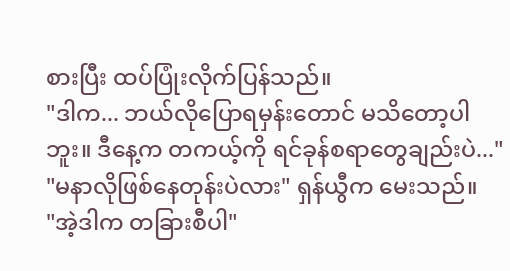စားပြီး ထပ်ပြုံးလိုက်ပြန်သည်။
"ဒါက... ဘယ်လိုပြောရမှန်းတောင် မသိတော့ပါဘူး။ ဒီနေ့က တကယ့်ကို ရင်ခုန်စရာတွေချည်းပဲ..."
"မနာလိုဖြစ်နေတုန်းပဲလား" ရှန်ယွီက မေးသည်။
"အဲ့ဒါက တခြားစီပါ"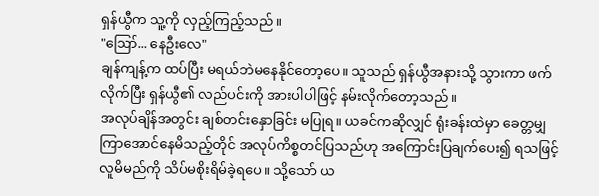ရှန်ယွီက သူ့ကို လှည့်ကြည့်သည်။
"ဪ... နေဦးလေ"
ချန်ကျန့်က ထပ်ပြီး မရယ်ဘဲမနေနိုင်တော့ပေ။ သူသည် ရှန်ယွီအနားသို့ သွားကာ ဖက်လိုက်ပြီး ရှန်ယွီ၏ လည်ပင်းကို အားပါပါဖြင့် နမ်းလိုက်တော့သည်။
အလုပ်ချိန်အတွင်း ချစ်တင်းနှောခြင်း မပြုရ။ ယခင်ကဆိုလျှင် ရုံးခန်းထဲမှာ ခေတ္တမျှ ကြာအောင်နေမိသည့်တိုင် အလုပ်ကိစ္စတင်ပြသည်ဟု အကြောင်းပြချက်ပေး၍ ရသဖြင့် လူမိမည်ကို သိပ်မစိုးရိမ်ခဲ့ရပေ။ သို့သော် ယ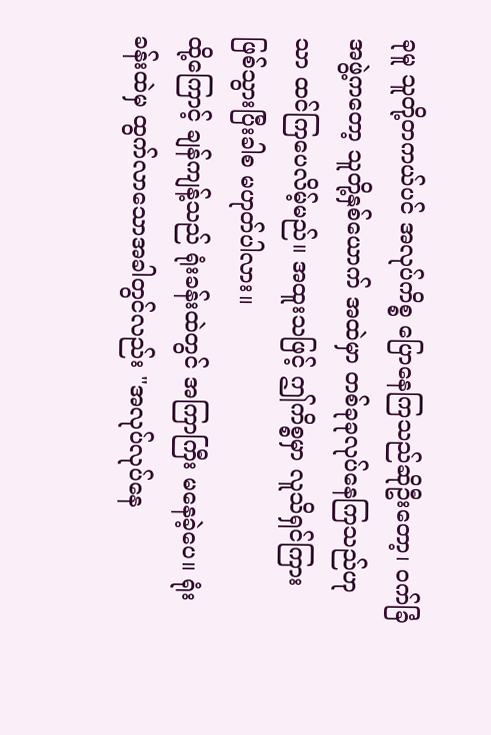ခုမူ သူတို့တကယ်ပင် အလုပ်ကိစ္စ ပြောနေကြသည်ဆိုဦးတော့၊ ဝက်ခြံအဖွဲ့ကတော့ သူတို့နှစ်ယောက် အထဲမှာ တစ်ခုခုလုပ်နေကြသည်ဟုသာ ထင်ကြပေလိမ့်မည်။ အထူးသဖြင့် ဤကိစ္စမှာ လူသိရှင်ကြား ဖြစ်သွားပြီးခါစ မဟုတ်ပါလား။
ထို့ကြောင့် ချန်ကျန့်သည် ရုံးခန်းထဲတွင် အကြာကြီး မနေခဲ့ပေ။ ရုံးခန်းထဲမှ ထွက်လာသောအခါတွင်လည်း "အလုပ်လုပ်နေ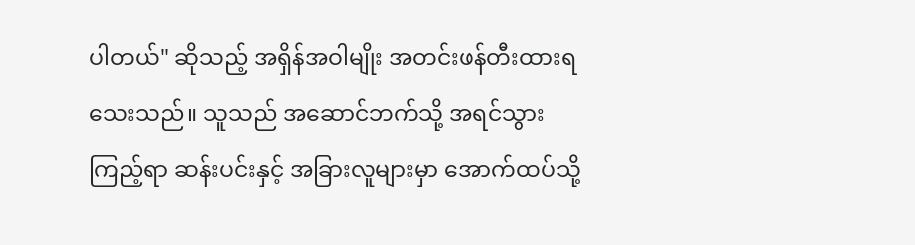ပါတယ်" ဆိုသည့် အရှိန်အဝါမျိုး အတင်းဖန်တီးထားရသေးသည်။ သူသည် အဆောင်ဘက်သို့ အရင်သွားကြည့်ရာ ဆန်းပင်းနှင့် အခြားလူများမှာ အောက်ထပ်သို့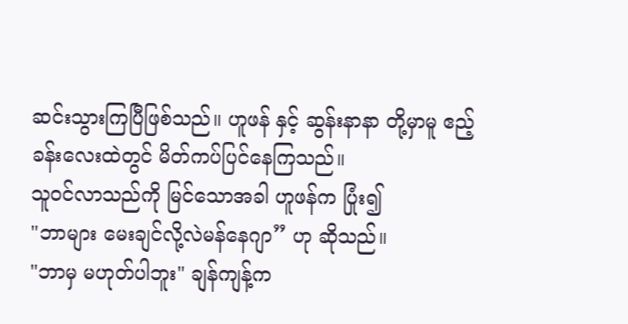ဆင်းသွားကြပြီဖြစ်သည်။ ဟူဖန် နှင့် ဆွန်းနာနာ တို့မှာမူ ဧည့်ခန်းလေးထဲတွင် မိတ်ကပ်ပြင်နေကြသည်။
သူဝင်လာသည်ကို မြင်သောအခါ ဟူဖန်က ပြုံး၍
"ဘာများ မေးချင်လို့လဲမန်နေဂျာ” ဟု ဆိုသည်။
"ဘာမှ မဟုတ်ပါဘူး" ချန်ကျန့်က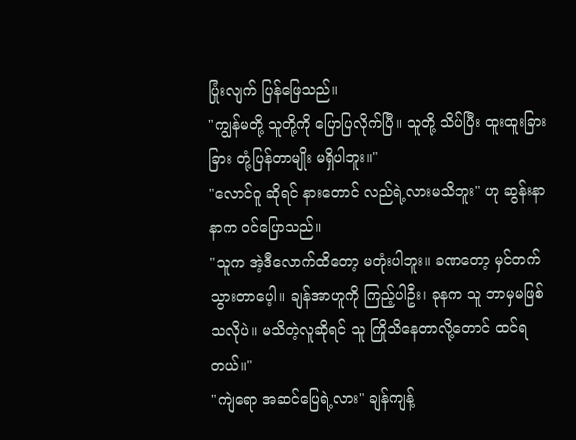ပြုံးလျက် ပြန်ဖြေသည်။
"ကျွန်မတို့ သူတို့ကို ပြောပြလိုက်ပြီ။ သူတို့ သိပ်ပြီး ထူးထူးခြားခြား တုံ့ပြန်တာမျိုး မရှိပါဘူး။"
"လောင်ဝူ ဆိုရင် နားတောင် လည်ရဲ့လားမသိဘူး" ဟု ဆွန်းနာနာက ဝင်ပြောသည်။
"သူက အဲ့ဒီလောက်ထိတော့ မတုံးပါဘူး။ ခဏတော့ မှင်တက်သွားတာပေ့ါ။ ချန်အာဟူကို ကြည့်ပါဦး၊ ခုနက သူ ဘာမှမဖြစ်သလိုပဲ။ မသိတဲ့လူဆိုရင် သူ ကြိုသိနေတာလို့တောင် ထင်ရတယ်။"
"ကျဲရော အဆင်ပြေရဲ့လား" ချန်ကျန့်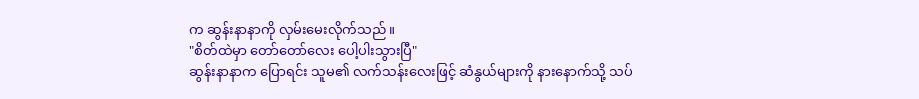က ဆွန်းနာနာကို လှမ်းမေးလိုက်သည်။
"စိတ်ထဲမှာ တော်တော်လေး ပေါ့ပါးသွားပြီ"
ဆွန်းနာနာက ပြောရင်း သူမ၏ လက်သန်းလေးဖြင့် ဆံနွယ်များကို နားနောက်သို့ သပ်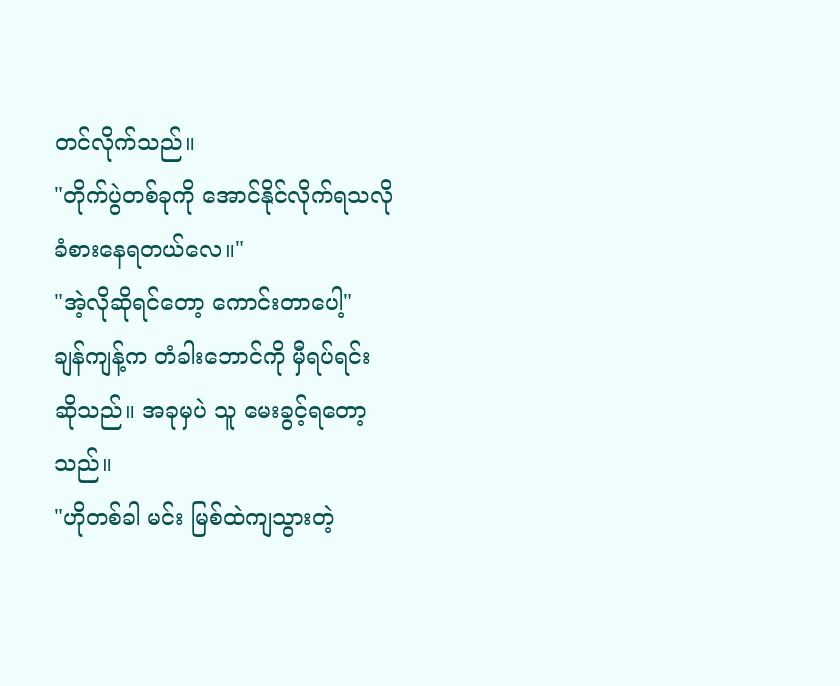တင်လိုက်သည်။
"တိုက်ပွဲတစ်ခုကို အောင်နိုင်လိုက်ရသလို ခံစားနေရတယ်လေ။"
"အဲ့လိုဆိုရင်တော့ ကောင်းတာပေါ့"
ချန်ကျန့်က တံခါးဘောင်ကို မှီရပ်ရင်း ဆိုသည်။ အခုမှပဲ သူ မေးခွင့်ရတော့သည်။
"ဟိုတစ်ခါ မင်း မြစ်ထဲကျသွားတဲ့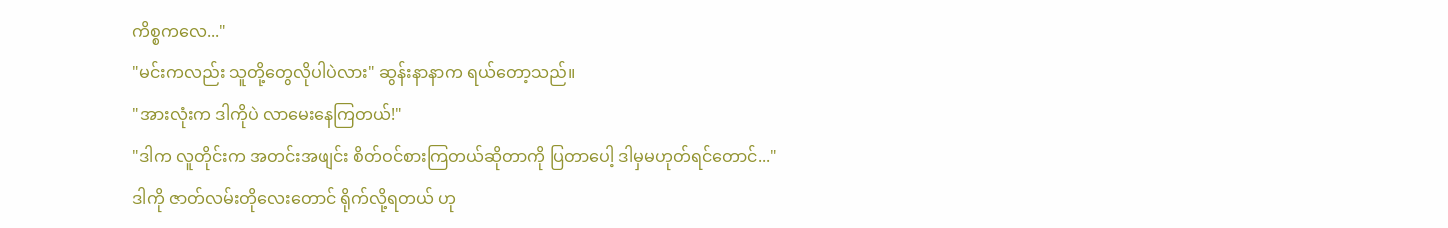ကိစ္စကလေ..."
"မင်းကလည်း သူတို့တွေလိုပါပဲလား" ဆွန်းနာနာက ရယ်တော့သည်။
"အားလုံးက ဒါကိုပဲ လာမေးနေကြတယ်!"
"ဒါက လူတိုင်းက အတင်းအဖျင်း စိတ်ဝင်စားကြတယ်ဆိုတာကို ပြတာပေါ့ ဒါမှမဟုတ်ရင်တောင်..."
ဒါကို ဇာတ်လမ်းတိုလေးတောင် ရိုက်လို့ရတယ် ဟု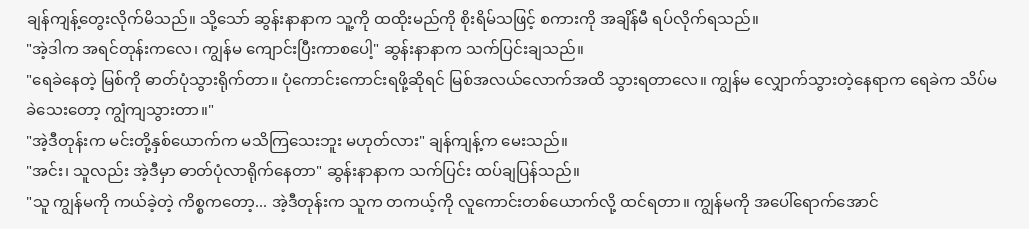ချန်ကျန့်တွေးလိုက်မိသည်။ သို့သော် ဆွန်းနာနာက သူ့ကို ထထိုးမည်ကို စိုးရိမ်သဖြင့် စကားကို အချိန်မီ ရပ်လိုက်ရသည်။
"အဲ့ဒါက အရင်တုန်းကလေ၊ ကျွန်မ ကျောင်းပြီးကာစပေါ့" ဆွန်းနာနာက သက်ပြင်းချသည်။
"ရေခဲနေတဲ့ မြစ်ကို ဓာတ်ပုံသွားရိုက်တာ။ ပုံကောင်းကောင်းရဖို့ဆိုရင် မြစ်အလယ်လောက်အထိ သွားရတာလေ။ ကျွန်မ လျှောက်သွားတဲ့နေရာက ရေခဲက သိပ်မခဲသေးတော့ ကျွံကျသွားတာ။"
"အဲ့ဒီတုန်းက မင်းတို့နှစ်ယောက်က မသိကြသေးဘူး မဟုတ်လား" ချန်ကျန့်က မေးသည်။
"အင်း၊ သူလည်း အဲ့ဒီမှာ ဓာတ်ပုံလာရိုက်နေတာ" ဆွန်းနာနာက သက်ပြင်း ထပ်ချပြန်သည်။
"သူ ကျွန်မကို ကယ်ခဲ့တဲ့ ကိစ္စကတော့... အဲ့ဒီတုန်းက သူက တကယ့်ကို လူကောင်းတစ်ယောက်လို့ ထင်ရတာ။ ကျွန်မကို အပေါ်ရောက်အောင်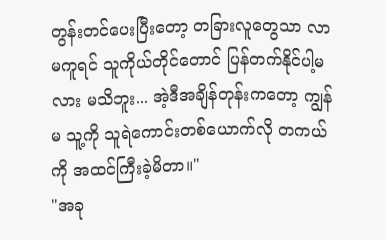တွန်းတင်ပေးပြီးတော့ တခြားလူတွေသာ လာမကူရင် သူကိုယ်တိုင်တောင် ပြန်တက်နိုင်ပါ့မလား မသိဘူး... အဲ့ဒီအချိန်တုန်းကတော့ ကျွန်မ သူ့ကို သူရဲကောင်းတစ်ယောက်လို တကယ်ကို အထင်ကြီးခဲ့မိတာ။"
"အခု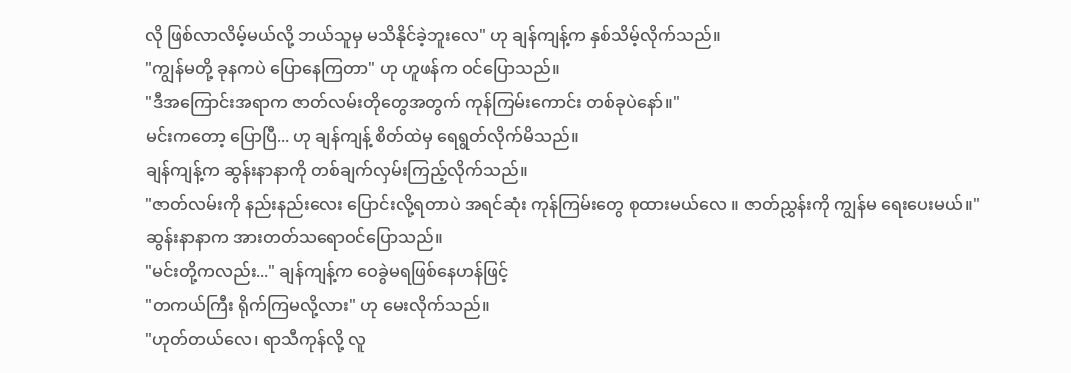လို ဖြစ်လာလိမ့်မယ်လို့ ဘယ်သူမှ မသိနိုင်ခဲ့ဘူးလေ" ဟု ချန်ကျန့်က နှစ်သိမ့်လိုက်သည်။
"ကျွန်မတို့ ခုနကပဲ ပြောနေကြတာ" ဟု ဟူဖန်က ဝင်ပြောသည်။
"ဒီအကြောင်းအရာက ဇာတ်လမ်းတိုတွေအတွက် ကုန်ကြမ်းကောင်း တစ်ခုပဲနော်။"
မင်းကတော့ ပြောပြီ... ဟု ချန်ကျန့် စိတ်ထဲမှ ရေရွတ်လိုက်မိသည်။
ချန်ကျန့်က ဆွန်းနာနာကို တစ်ချက်လှမ်းကြည့်လိုက်သည်။
"ဇာတ်လမ်းကို နည်းနည်းလေး ပြောင်းလို့ရတာပဲ အရင်ဆုံး ကုန်ကြမ်းတွေ စုထားမယ်လေ ။ ဇာတ်ညွှန်းကို ကျွန်မ ရေးပေးမယ်။"
ဆွန်းနာနာက အားတတ်သရောဝင်ပြောသည်။
"မင်းတို့ကလည်း..." ချန်ကျန့်က ဝေခွဲမရဖြစ်နေဟန်ဖြင့်
"တကယ်ကြီး ရိုက်ကြမလို့လား" ဟု မေးလိုက်သည်။
"ဟုတ်တယ်လေ၊ ရာသီကုန်လို့ လူ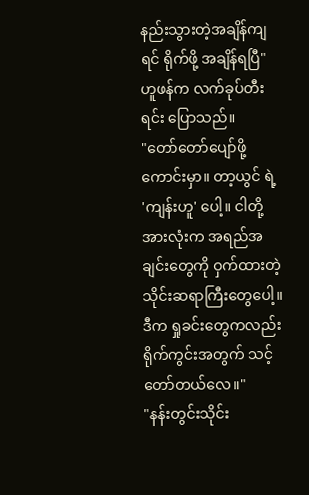နည်းသွားတဲ့အချိန်ကျရင် ရိုက်ဖို့ အချိန်ရပြီ"
ဟူဖန်က လက်ခုပ်တီးရင်း ပြောသည်။
"တော်တော်ပျော်ဖို့ကောင်းမှာ။ တာ့ယွင် ရဲ့ 'ကျန်းဟူ' ပေါ့။ ငါတို့အားလုံးက အရည်အချင်းတွေကို ဝှက်ထားတဲ့ သိုင်းဆရာကြီးတွေပေါ့။ ဒီက ရှုခင်းတွေကလည်း ရိုက်ကွင်းအတွက် သင့်တော်တယ်လေ။"
"နန်းတွင်းသိုင်း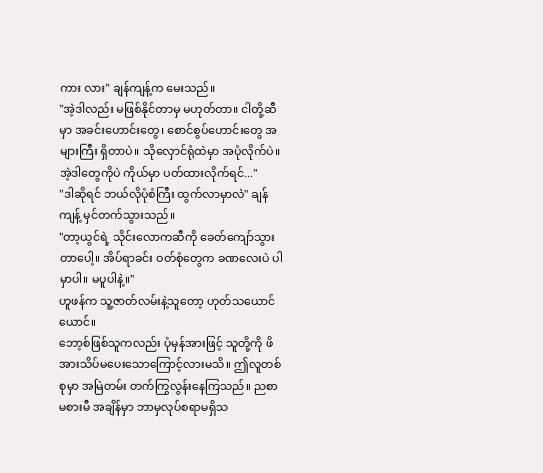ကား လား" ချန်ကျန့်က မေးသည်။
"အဲ့ဒါလည်း မဖြစ်နိုင်တာမှ မဟုတ်တာ။ ငါတို့ဆီမှာ အခင်းဟောင်းတွေ၊ စောင်စွပ်ဟောင်းတွေ အများကြီး ရှိတာပဲ။ သိုလှောင်ရုံထဲမှာ အပုံလိုက်ပဲ။ အဲ့ဒါတွေကိုပဲ ကိုယ်မှာ ပတ်ထားလိုက်ရင်..."
"ဒါဆိုရင် ဘယ်လိုပုံစံကြီး ထွက်လာမှာလဲ" ချန်ကျန့် မှင်တက်သွားသည်။
"တာ့ယွင်ရဲ့ သိုင်းလောကဆီကို ခေတ်ကျော်သွားတာပေါ့။ အိပ်ရာခင်း ဝတ်စုံတွေက ခဏလေးပဲ ပါမှာပါ။ မပူပါနဲ့။"
ဟူဖန်က သူ့ဇာတ်လမ်းနဲ့သူတော့ ဟုတ်သယောင်ယောင်။
ဘော့စ်ဖြစ်သူကလည်း ပုံမှန်အားဖြင့် သူတို့ကို ဖိအားသိပ်မပေးသောကြောင့်လားမသိ။ ဤလူတစ်စုမှာ အမြဲတမ်း တက်ကြွလွန်းနေကြသည်။ ညစာမစားမီ အချိန်မှာ ဘာမှလုပ်စရာမရှိသ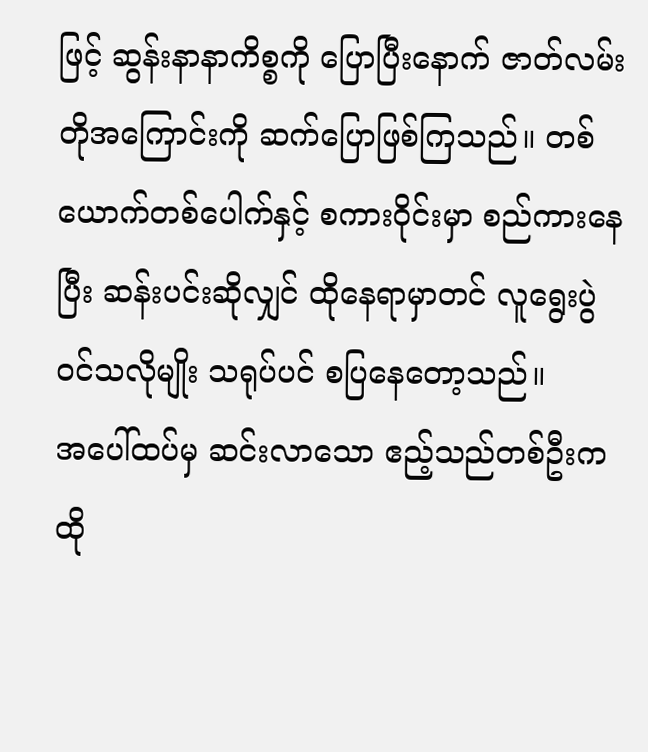ဖြင့် ဆွန်းနာနာကိစ္စကို ပြောပြီးနောက် ဇာတ်လမ်းတိုအကြောင်းကို ဆက်ပြောဖြစ်ကြသည်။ တစ်ယောက်တစ်ပေါက်နှင့် စကားဝိုင်းမှာ စည်ကားနေပြီး ဆန်းပင်းဆိုလျှင် ထိုနေရာမှာတင် လူရွေးပွဲ ဝင်သလိုမျိုး သရုပ်ပင် စပြနေတော့သည်။
အပေါ်ထပ်မှ ဆင်းလာသော ဧည့်သည်တစ်ဦးက ထို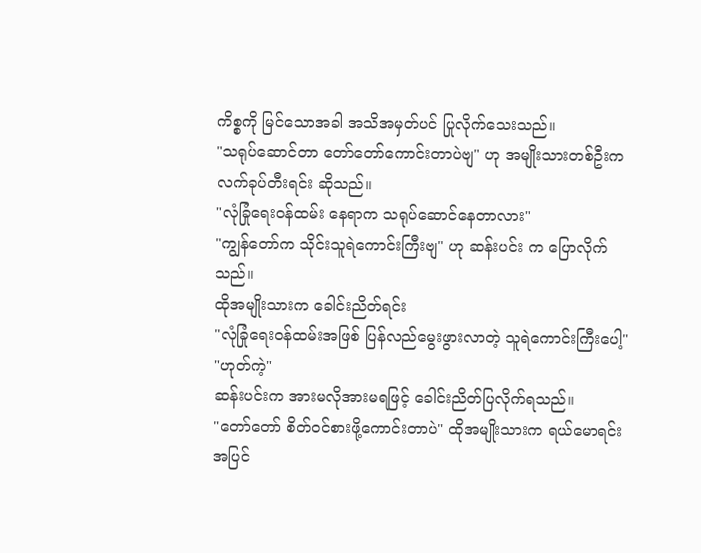ကိစ္စကို မြင်သောအခါ အသိအမှတ်ပင် ပြုလိုက်သေးသည်။
"သရုပ်ဆောင်တာ တော်တော်ကောင်းတာပဲဗျ" ဟု အမျိုးသားတစ်ဦးက လက်ခုပ်တီးရင်း ဆိုသည်။
"လုံခြုံရေးဝန်ထမ်း နေရာက သရုပ်ဆောင်နေတာလား"
"ကျွန်တော်က သိုင်းသူရဲကောင်းကြီးဗျ" ဟု ဆန်းပင်း က ပြောလိုက်သည်။
ထိုအမျိုးသားက ခေါင်းညိတ်ရင်း
"လုံခြုံရေးဝန်ထမ်းအဖြစ် ပြန်လည်မွေးဖွားလာတဲ့ သူရဲကောင်းကြီးပေါ့"
"ဟုတ်ကဲ့"
ဆန်းပင်းက အားမလိုအားမရဖြင့် ခေါင်းညိတ်ပြလိုက်ရသည်။
"တော်တော် စိတ်ဝင်စားဖို့ကောင်းတာပဲ" ထိုအမျိုးသားက ရယ်မောရင်း အပြင်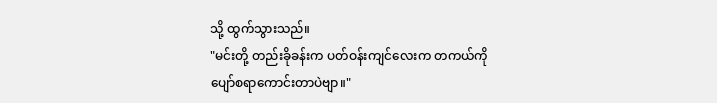သို့ ထွက်သွားသည်။
"မင်းတို့ တည်းခိုခန်းက ပတ်ဝန်းကျင်လေးက တကယ်ကို ပျော်စရာကောင်းတာပဲဗျာ။"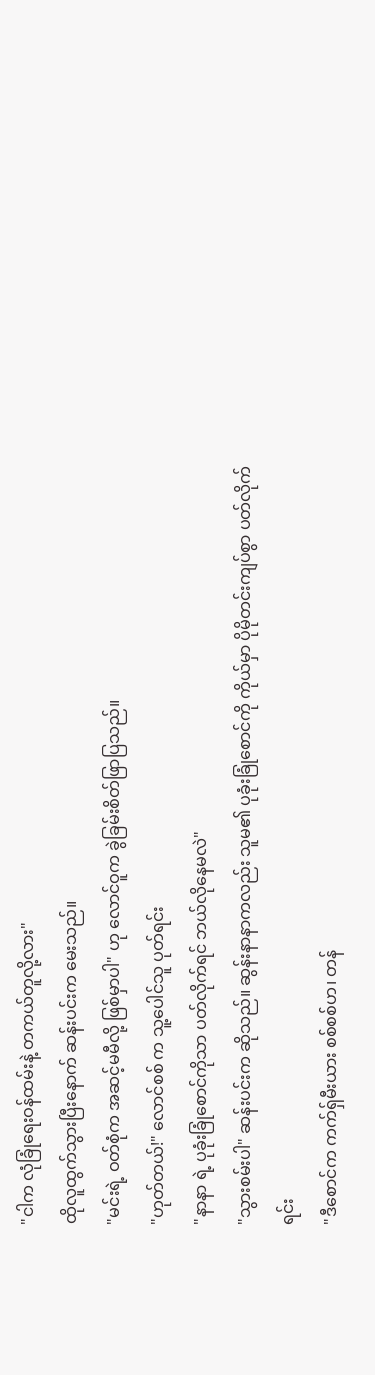"ငါက လုံခြုံရေးဝန်ထမ်းနဲ့ တကယ်တူလို့လား"
ထိုလူထွက်သွားပြီးနောက် ဆန်းပင်းက မေးသည်။
"မင်းရဲ့ ဝတ်စုံက အဆင့်မမီလို့ ဖြစ်မှာပါ" ဟု လောင်ဝူက ခွဲခြမ်းစိတ်ဖြာပြသည်။
"ဟုတ်တယ်!" လောင်စစ် က သူ့ပေါင်သူ ပုတ်ရင်း
"နာနာ ရဲ့ ပုခုံးခြုံစောင်ကိုသာ ပတ်လိုက်ရင် ဘယ်လိုနေမလဲ"
"သွားစမ်းပါ" ဆန်းပင်းက ဆိုသည်။ ဆွန်းနာနာကလည်း သူမ၏ ပုခုံးခြုံစောင်ကို ကိုယ်မှာ ပိုမိုတင်းကျပ်စွာ ပတ်လိုက်ရင်း
"ဒီစောင်က ကက်ရှ်မီးယား စစ်စစ်ဟ၊ တန်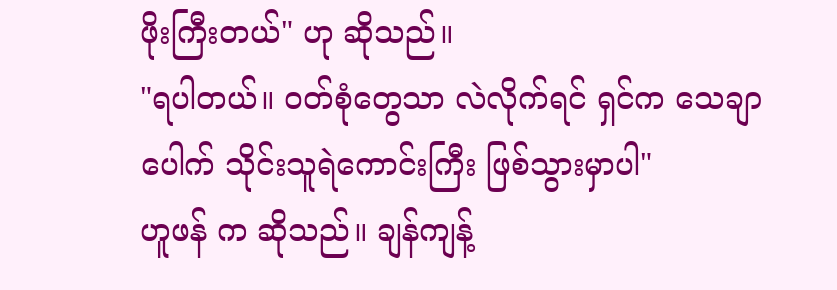ဖိုးကြီးတယ်" ဟု ဆိုသည်။
"ရပါတယ်။ ဝတ်စုံတွေသာ လဲလိုက်ရင် ရှင်က သေချာပေါက် သိုင်းသူရဲကောင်းကြီး ဖြစ်သွားမှာပါ"
ဟူဖန် က ဆိုသည်။ ချန်ကျန့်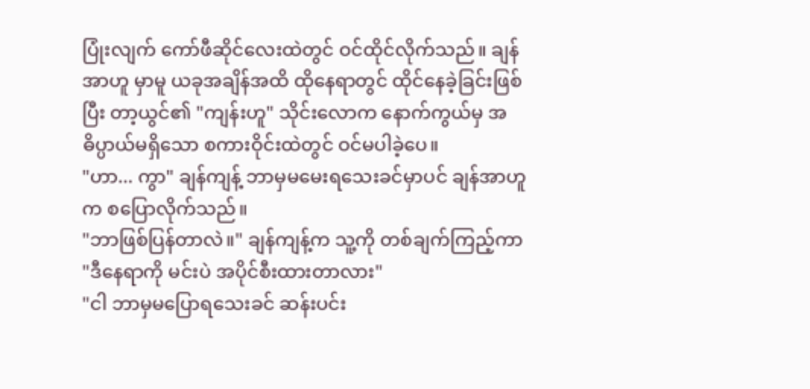ပြုံးလျက် ကော်ဖီဆိုင်လေးထဲတွင် ဝင်ထိုင်လိုက်သည်။ ချန်အာဟူ မှာမူ ယခုအချိန်အထိ ထိုနေရာတွင် ထိုင်နေခဲ့ခြင်းဖြစ်ပြီး တာ့ယွင်၏ "ကျန်းဟူ" သိုင်းလောက နောက်ကွယ်မှ အဓိပ္ပာယ်မရှိသော စကားဝိုင်းထဲတွင် ဝင်မပါခဲ့ပေ။
"ဟာ... ကွာ" ချန်ကျန့် ဘာမှမမေးရသေးခင်မှာပင် ချန်အာဟူက စပြောလိုက်သည်။
"ဘာဖြစ်ပြန်တာလဲ။" ချန်ကျန့်က သူ့ကို တစ်ချက်ကြည့်ကာ
"ဒီနေရာကို မင်းပဲ အပိုင်စီးထားတာလား"
"ငါ ဘာမှမပြောရသေးခင် ဆန်းပင်း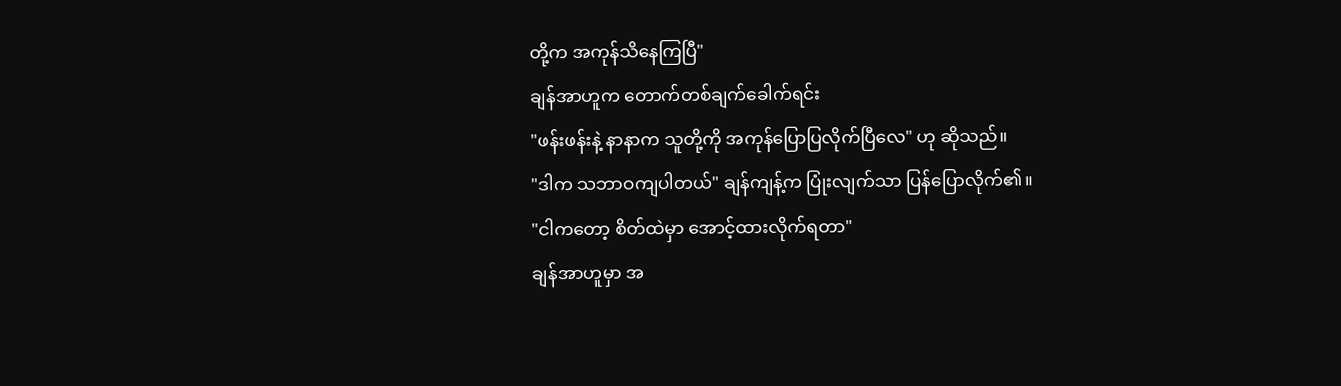တို့က အကုန်သိနေကြပြီ"
ချန်အာဟူက တောက်တစ်ချက်ခေါက်ရင်း
"ဖန်းဖန်းနဲ့ နာနာက သူတို့ကို အကုန်ပြောပြလိုက်ပြီလေ" ဟု ဆိုသည်။
"ဒါက သဘာဝကျပါတယ်" ချန်ကျန့်က ပြုံးလျက်သာ ပြန်ပြောလိုက်၏။
"ငါကတော့ စိတ်ထဲမှာ အောင့်ထားလိုက်ရတာ"
ချန်အာဟူမှာ အ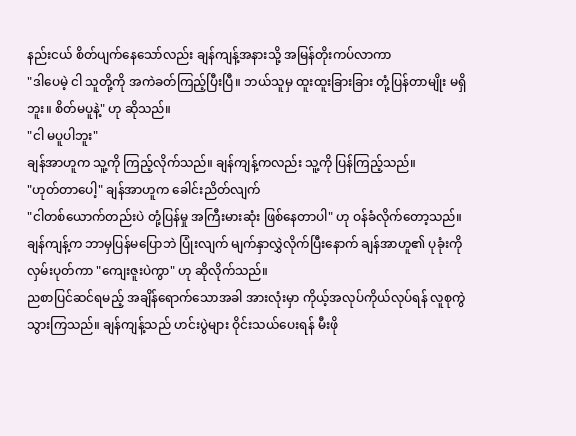နည်းငယ် စိတ်ပျက်နေသော်လည်း ချန်ကျန့်အနားသို့ အမြန်တိုးကပ်လာကာ
"ဒါပေမဲ့ ငါ သူတို့ကို အကဲခတ်ကြည့်ပြီးပြီ။ ဘယ်သူမှ ထူးထူးခြားခြား တုံ့ပြန်တာမျိုး မရှိဘူး။ စိတ်မပူနဲ့" ဟု ဆိုသည်။
"ငါ မပူပါဘူး"
ချန်အာဟူက သူ့ကို ကြည့်လိုက်သည်။ ချန်ကျန့်ကလည်း သူ့ကို ပြန်ကြည့်သည်။
"ဟုတ်တာပေါ့" ချန်အာဟူက ခေါင်းညိတ်လျက်
"ငါတစ်ယောက်တည်းပဲ တုံ့ပြန်မှု အကြီးမားဆုံး ဖြစ်နေတာပါ" ဟု ဝန်ခံလိုက်တော့သည်။
ချန်ကျန့်က ဘာမှပြန်မပြောဘဲ ပြုံးလျက် မျက်နှာလွှဲလိုက်ပြီးနောက် ချန်အာဟူ၏ ပုခုံးကို လှမ်းပုတ်ကာ "ကျေးဇူးပဲကွာ" ဟု ဆိုလိုက်သည်။
ညစာပြင်ဆင်ရမည့် အချိန်ရောက်သောအခါ အားလုံးမှာ ကိုယ့်အလုပ်ကိုယ်လုပ်ရန် လူစုကွဲသွားကြသည်။ ချန်ကျန့်သည် ဟင်းပွဲများ ဝိုင်းသယ်ပေးရန် မီးဖို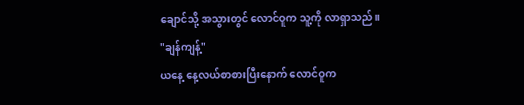ချောင်သို့ အသွားတွင် လောင်ဝူက သူ့ကို လာရှာသည်။
"ချန်ကျန့်"
ယနေ့ နေ့လယ်စာစားပြီးနောက် လောင်ဝူက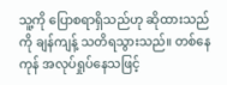သူ့ကို ပြောစရာရှိသည်ဟု ဆိုထားသည်ကို ချန်ကျန့် သတိရသွားသည်။ တစ်နေကုန် အလုပ်ရှုပ်နေသဖြင့်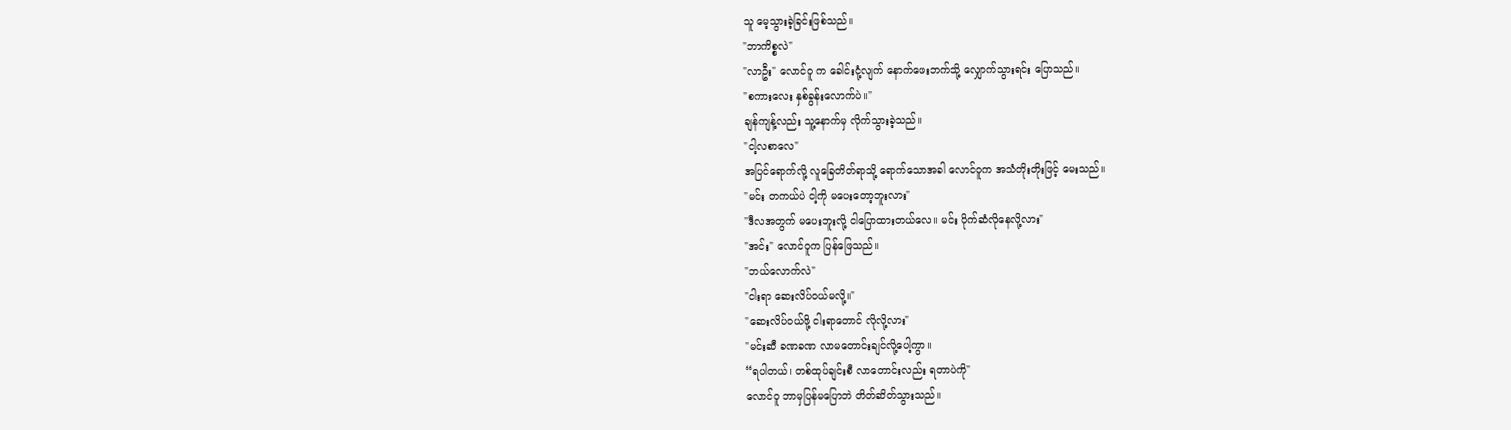သူ မေ့သွားခဲ့ခြင်းဖြစ်သည်။
"ဘာကိစ္စလဲ"
"လာဦး" လောင်ဝူ က ခေါင်းငုံ့လျက် နောက်ဖေးဘက်သို့ လျှောက်သွားရင်း ပြောသည်။
"စကားလေး နှစ်ခွန်းလောက်ပဲ။"
ချန်ကျန့်လည်း သူ့နောက်မှ လိုက်သွားခဲ့သည်။
"ငါ့လစာလေ"
အပြင်ရောက်လို့ လူခြေတိတ်ရာသို့ ရောက်သောအခါ လောင်ဝူက အသံတိုးတိုးဖြင့် မေးသည်။
"မင်း တကယ်ပဲ ငါ့ကို မပေးတော့ဘူးလား"
"ဒီလအတွက် မပေးဘူးလို့ ငါပြောထားတယ်လေ။ မင်း ပိုက်ဆံလိုနေလို့လား"
"အင်း" လောင်ဝူက ပြန်ဖြေသည်။
"ဘယ်လောက်လဲ"
"ငါးရာ ဆေးလိပ်ဝယ်မလို့။"
"ဆေးလိပ်ဝယ်ဖို့ ငါးရာတောင် လိုလို့လား"
"မင်းဆီ ခဏခဏ လာမတောင်းချင်လို့ပေါ့ကွာ။
“ရပါတယ်၊ တစ်ထုပ်ချင်းစီ လာတောင်းလည်း ရတာပဲကို"
လောင်ဝူ ဘာမှပြန်မပြောဘဲ တိတ်ဆိတ်သွားသည်။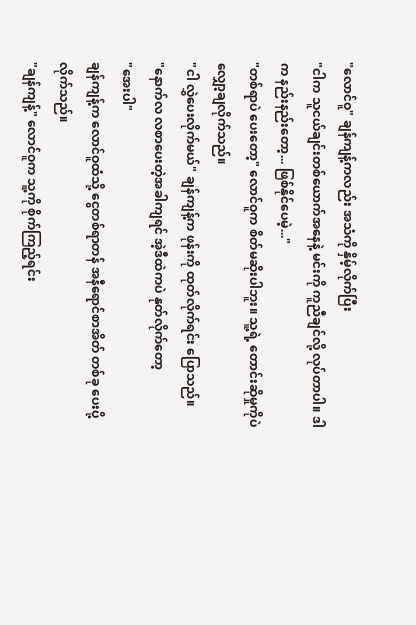"လောင်ဝူ" ချန်ကျန့်ကလည်း အသံကို နှိမ့်လိုက်ပြီး
"ငါက သူငယ်ချင်းတစ်ယောက်အနေနဲ့ မင်းကို ကူညီချင်လို့ လုပ်တာပါ။ ဒါက နည်းနည်းတော့... ဖြစ်နိုင်ပေမဲ့..."
"တစ်ရာပဲ ပေးတော့" လောင်ဝူက စိတ်မဆိုးပါဘူး။ သူ့ရဲ့ တောင်းဆိုမှုကိုပဲ လျှော့ချလိုက်သည်။
"ငါ လွှဲပေးလိုက်မယ်" ချန်ကျန့်က ဖုန်းကို ထုတ်လိုက်ရင်း ပြောသည်။
"နောက်လ လစာပေးတဲ့အခါကျရင် အဲ့ဒီထဲကပဲ နုတ်လိုက်တော့
"အေးပါ"
ချန်ကျန့်က လောင်ဝူထံသို့ ငွေတစ်ရာတန် အနီရောင်စာအိတ် တစ်ခု ပေးပို့လိုက်သည်။
"ချန်ကျန့်" လောင်ဝူက သူ့ကို စိုက်ကြည့်ရင်း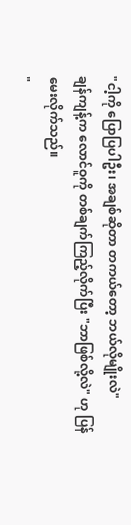"ငါ့ကို ပြောပြပါဦး၊ အချစ်ဆိုတာ တကယ်တော့ ဘယ်လိုမျိုးလဲ"
ချန်ကျန့်က လောင်ဝူကို တစ်ချက်ကြည့်လိုက်ပြီး "ဘာဖြစ်လို့လဲ" ဟု ပြန်မေးလိုက်သည်။
"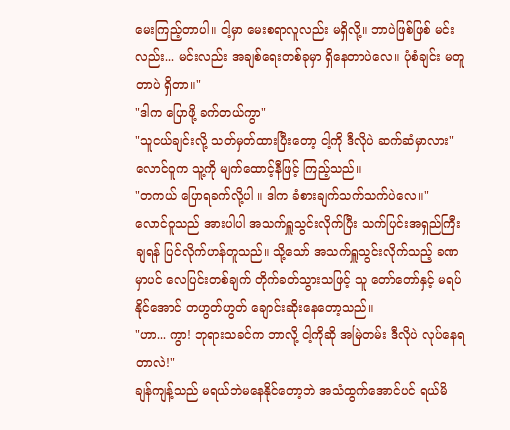မေးကြည့်တာပါ။ ငါ့မှာ မေးစရာလူလည်း မရှိလို့။ ဘာပဲဖြစ်ဖြစ် မင်းလည်း... မင်းလည်း အချစ်ရေးတစ်ခုမှာ ရှိနေတာပဲလေ။ ပုံစံချင်း မတူတာပဲ ရှိတာ။"
"ဒါက ပြောဖို့ ခက်တယ်ကွာ"
"သူငယ်ချင်းလို့ သတ်မှတ်ထားပြီးတော့ ငါ့ကို ဒီလိုပဲ ဆက်ဆံမှာလား"
လောင်ဝူက သူ့ကို မျက်ထောင့်နီဖြင့် ကြည့်သည်။
"တကယ် ပြောရခက်လို့ပါ ။ ဒါက ခံစားချက်သက်သက်ပဲလေ။"
လောင်ဝူသည် အားပါပါ အသက်ရှူသွင်းလိုက်ပြီး သက်ပြင်းအရှည်ကြီး ချရန် ပြင်လိုက်ဟန်တူသည်။ သို့သော် အသက်ရှူသွင်းလိုက်သည့် ခဏမှာပင် လေပြင်းတစ်ချက် တိုက်ခတ်သွားသဖြင့် သူ တော်တော်နှင့် မရပ်နိုင်အောင် တဟွတ်ဟွတ် ချောင်းဆိုးနေတော့သည်။
"ဟာ... ကွာ! ဘုရားသခင်က ဘာလို့ ငါ့ကိုဆို အမြဲတမ်း ဒီလိုပဲ လုပ်နေရတာလဲ!"
ချန်ကျန့်သည် မရယ်ဘဲမနေနိုင်တော့ဘဲ အသံထွက်အောင်ပင် ရယ်မိ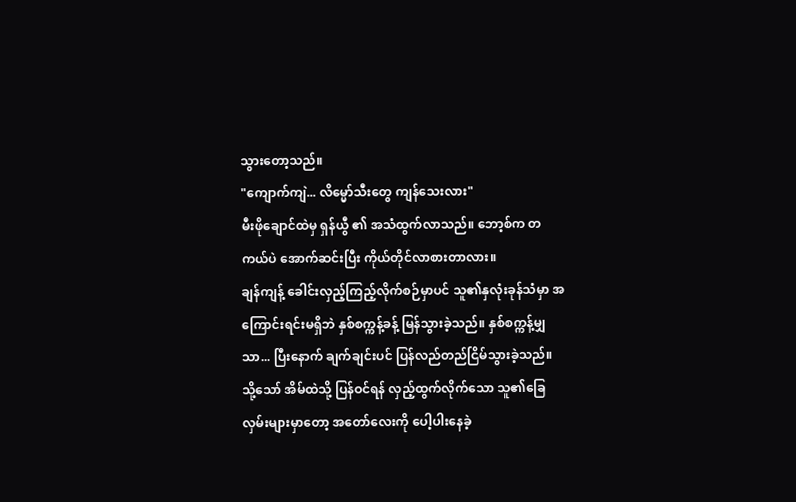သွားတော့သည်။
"ကျောက်ကျဲ... လိမ္မော်သီးတွေ ကျန်သေးလား"
မီးဖိုချောင်ထဲမှ ရှန်ယွီ ၏ အသံထွက်လာသည်။ ဘော့စ်က တကယ်ပဲ အောက်ဆင်းပြီး ကိုယ်တိုင်လာစားတာလား။
ချန်ကျန့် ခေါင်းလှည့်ကြည့်လိုက်စဉ်မှာပင် သူ၏နှလုံးခုန်သံမှာ အကြောင်းရင်းမရှိဘဲ နှစ်စက္ကန့်ခန့် မြန်သွားခဲ့သည်။ နှစ်စက္ကန့်မျှသာ... ပြီးနောက် ချက်ချင်းပင် ပြန်လည်တည်ငြိမ်သွားခဲ့သည်။ သို့သော် အိမ်ထဲသို့ ပြန်ဝင်ရန် လှည့်ထွက်လိုက်သော သူ၏ခြေလှမ်းများမှာတော့ အတော်လေးကို ပေါ့ပါးနေခဲ့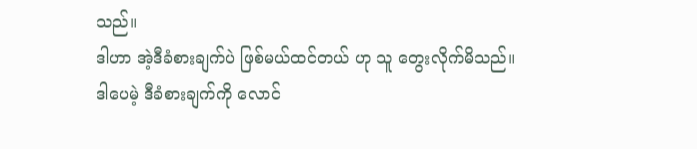သည်။
ဒါဟာ အဲ့ဒီခံစားချက်ပဲ ဖြစ်မယ်ထင်တယ် ဟု သူ တွေးလိုက်မိသည်။
ဒါပေမဲ့ ဒီခံစားချက်ကို လောင်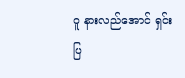ဝူ နားလည်အောင် ရှင်းပြ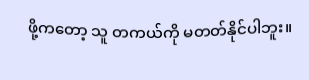ဖို့ကတော့ သူ တကယ်ကို မတတ်နိုင်ပါဘူး။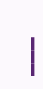___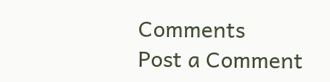Comments
Post a Comment